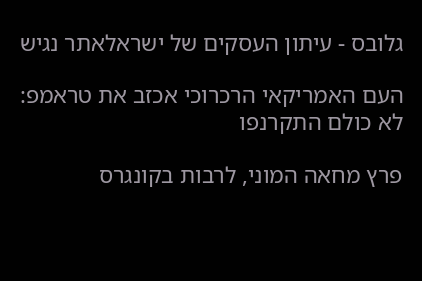גלובס - עיתון העסקים של ישראלאתר נגיש

העם האמריקאי הרכרוכי אכזב את טראמפ: לא כולם התקרנפו

פרץ מחאה המוני, לרבות בקונגרס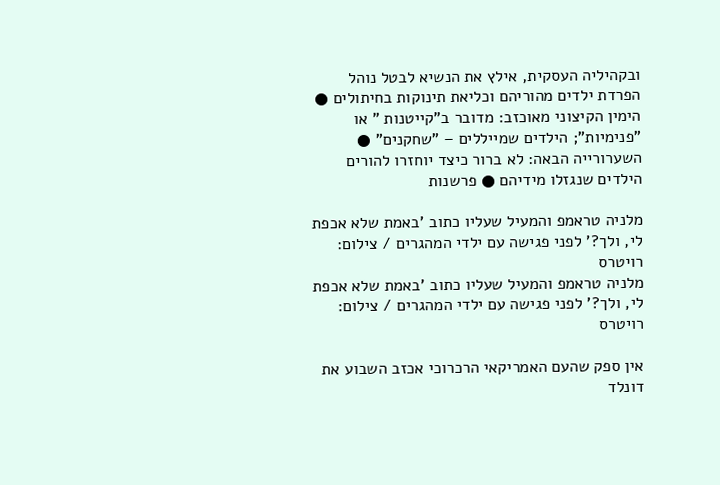ובקהיליה העסקית, אילץ את הנשיא לבטל נוהל הפרדת ילדים מהוריהם וכליאת תינוקות בחיתולים ● הימין הקיצוני מאוכזב: מדובר ב"קייטנות " או "פנימיות"; הילדים שמייללים – "שחקנים" ● השערורייה הבאה: לא ברור כיצד יוחזרו להורים הילדים שנגזלו מידיהם ● פרשנות

מלניה טראמפ והמעיל שעליו כתוב 'באמת שלא אכפת לי, ולך?' לפני פגישה עם ילדי המהגרים / צילום: רויטרס
מלניה טראמפ והמעיל שעליו כתוב 'באמת שלא אכפת לי, ולך?' לפני פגישה עם ילדי המהגרים / צילום: רויטרס

אין ספק שהעם האמריקאי הרכרוכי אכזב השבוע את דונלד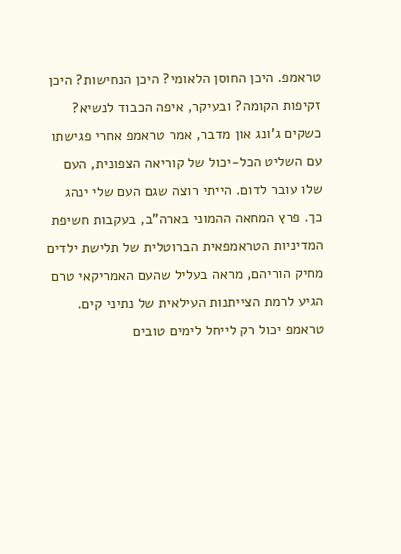טראמפ. היכן החוסן הלאומי? היכן הנחישות? היכן זקיפות הקומה? ובעיקר, איפה הכבוד לנשיא? כשקים ג'ונג און מדבר, אמר טראמפ אחרי פגישתו עם השליט הכל-יכול של קוריאה הצפונית, העם שלו עובר לדום. הייתי רוצה שגם העם שלי ינהג כך. פרץ המחאה ההמוני בארה"ב, בעקבות חשיפת המדיניות הטראמפאית הברוטלית של תלישת ילדים מחיק הוריהם, מראה בעליל שהעם האמריקאי טרם הגיע לרמת הצייתנות העילאית של נתיני קים. טראמפ יכול רק לייחל לימים טובים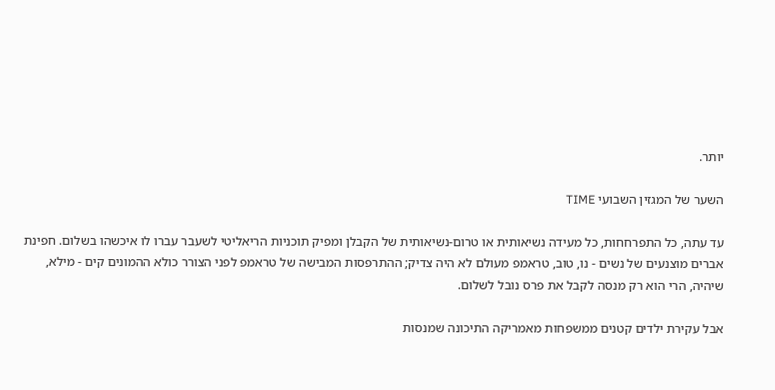יותר.

השער של המגזין השבועי TIME

עד עתה, כל התפרחחות, כל מעידה נשיאותית או טרום-נשיאותית של הקבלן ומפיק תוכניות הריאליטי לשעבר עברו לו איכשהו בשלום. חפינת אברים מוצנעים של נשים - נו, טוב, טראמפ מעולם לא היה צדיק; ההתרפסות המבישה של טראמפ לפני הצורר כולא ההמונים קים - מילא, שיהיה, הרי הוא רק מנסה לקבל את פרס נובל לשלום.

אבל עקירת ילדים קטנים ממשפחות מאמריקה התיכונה שמנסות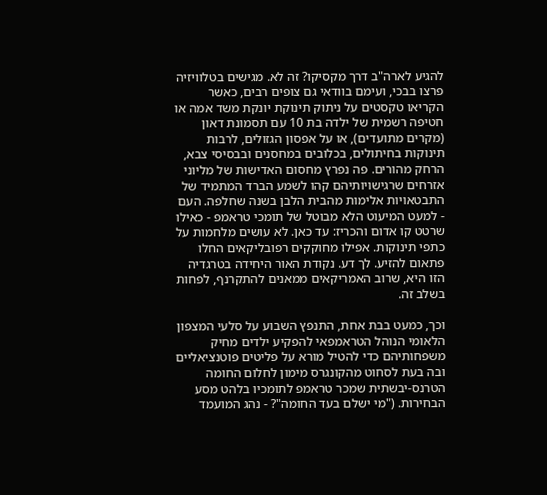להגיע לארה"ב דרך מקסיקו? זה לא. מגישים בטלוויזיה פרצו בבכי, ועימם בוודאי גם צופים רבים, כאשר הקריאו טקסטים על ניתוק תינוקת יונקת משד אמה או חטיפה רשמית של ילדה בת 10 עם תסמונת דאון (מקרים מתועדים), או על אפסון הגזולים, לרבות תינוקות בחיתולים, בכלובים במחסנים ובבסיסי צבא, הרחק מהורים. פה נפרץ מחסום האדישות של מליוני אזרחים שרגישויותיהם קהו לשמע הברד המתמיד של התבטאויות אלימות מהבית הלבן בשנה שחלפה. העם - למעט המיעוט הלא מבוטל של תומכי טראמפ - כאילו שרטט קו אדום והכריז: עד כאן. לא עושים מלחמות על כתפי תינוקות. אפילו מחוקקים רפובליקאים החלו פתאום להזיע. לך דע. נקודת האור היחידה בטרגדיה הזו היא, שרוב האמריקאים ממאנים להתקרנף, לפחות בשלב זה.

וכך, כמעט בבת אחת, התנפץ השבוע על סלעי המצפון הלאומי הנוהל הטראמפאי להפקיע ילדים מחיק משפחותיהם כדי להטיל מורא על פליטים פוטנציאליים ובה בעת לסחוט מהקונגרס מימון לחלום החומה הטרנס-יבשתית שמכר טראמפ לתומכיו בלהט מסע הבחירות. ("מי ישלם בעד החומה"? - נהג המועמד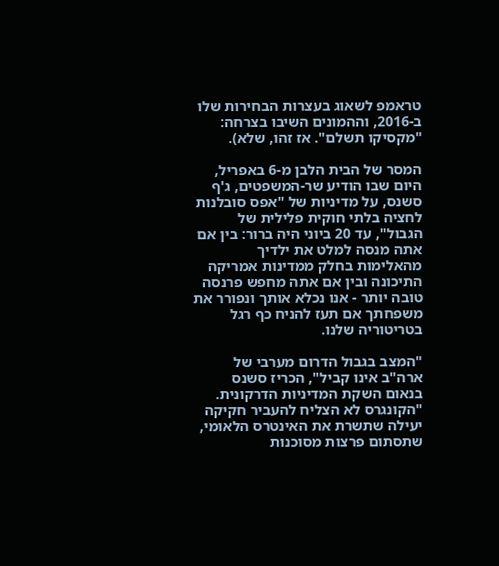טראמפ לשאוג בעצרות הבחירות שלו ב-2016, וההמונים השיבו בצרחה: "מקסיקו תשלם". אז זהו, שלא).

המסר של הבית הלבן מ-6 באפריל, היום שבו הודיע שר-המשפטים, ג'ף סשנס, על מדיניות של "אפס סובלנות לחציה בלתי חוקית פלילית של הגבול", עד 20 ביוני היה ברור: בין אם אתה מנסה למלט את ילדיך מהאלימות בחלק ממדינות אמריקה התיכונה ובין אם אתה מחפש פרנסה טובה יותר - אנו נכלא אותך ונפורר את משפחתך אם תעז להניח כף רגל בטריטוריה שלנו.

"המצב בגבול הדרום מערבי של ארה"ב אינו קביל", הכריז סשנס בנאום השקת המדיניות הדרקונית. "הקונגרס לא הצליח להעביר חקיקה יעילה שתשרת את האינטרס הלאומי, שתסתום פרצות מסוכנות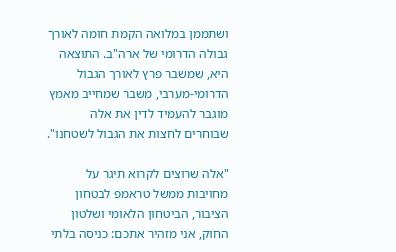ושתממן במלואה הקמת חומה לאורך גבולה הדרומי של ארה"ב. התוצאה היא, שמשבר פרץ לאורך הגבול הדרומי-מערבי, משבר שמחייב מאמץ מוגבר להעמיד לדין את אלה שבוחרים לחצות את הגבול לשטחנו".

"אלה שרוצים לקרוא תיגר על מחויבות ממשל טראמפ לבטחון הציבור, הביטחון הלאומי ושלטון החוק, אני מזהיר אתכם: כניסה בלתי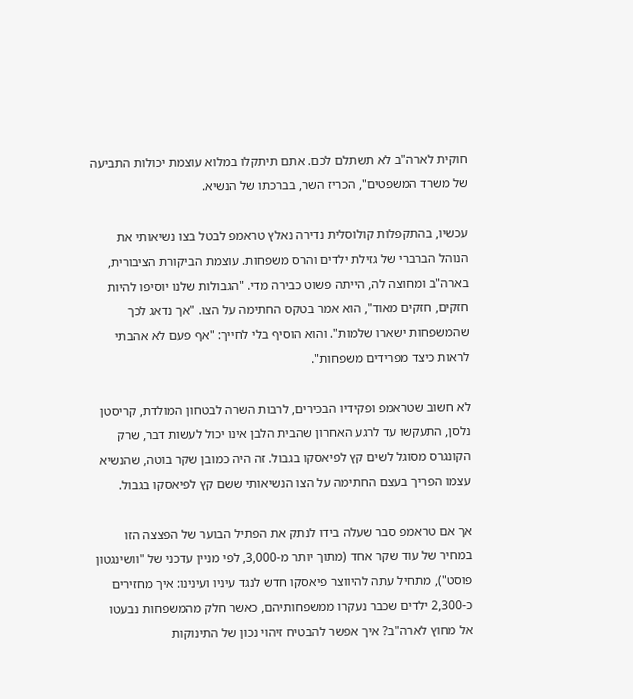חוקית לארה"ב לא תשתלם לכם. אתם תיתקלו במלוא עוצמת יכולות התביעה של משרד המשפטים", הכריז השר, בברכתו של הנשיא.

עכשיו, בהתקפלות קולוסלית נדירה נאלץ טראמפ לבטל בצו נשיאותי את הנוהל הברברי של גזילת ילדים והרס משפחות. עוצמת הביקורת הציבורית, בארה"ב ומחוצה לה, הייתה פשוט כבירה מדי. "הגבולות שלנו יוסיפו להיות חזקים, חזקים מאוד", הוא אמר בטקס החתימה על הצו. "אך נדאג לכך שהמשפחות ישארו שלמות". והוא הוסיף בלי לחייך: "אף פעם לא אהבתי לראות כיצד מפרידים משפחות".

לא חשוב שטראמפ ופקידיו הבכירים, לרבות השרה לבטחון המולדת, קריסטן נלסן, התעקשו עד לרגע האחרון שהבית הלבן אינו יכול לעשות דבר, שרק הקונגרס מסוגל לשים קץ לפיאסקו בגבול. זה היה כמובן שקר בוטה, שהנשיא עצמו הפריך בעצם החתימה על הצו הנשיאותי ששם קץ לפיאסקו בגבול.

אך אם טראמפ סבר שעלה בידו לנתק את הפתיל הבוער של הפצצה הזו במחיר של עוד שקר אחד (מתוך יותר מ-3,000, לפי מניין עדכני של "וושינגטון פוסט"), מתחיל עתה להיווצר פיאסקו חדש לנגד עיניו ועינינו: איך מחזירים כ-2,300 ילדים שכבר נעקרו ממשפחותיהם, כאשר חלק מהמשפחות נבעטו אל מחוץ לארה"ב? איך אפשר להבטיח זיהוי נכון של התינוקות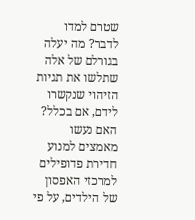שטרם למדו לדבר? מה יעלה בגורלם של אלה שתלשו את תגיות הזיהוי שנקשרו לידם, אם בכלל? האם נעשו מאמצים למנוע חדירת פדופילים למרכזי האפסון של הילדים, על פי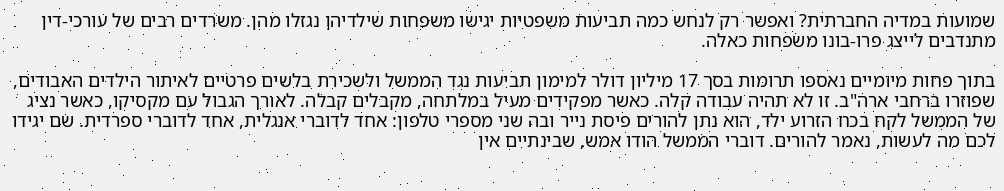שמועות במדיה החברתית? ואפשר רק לנחש כמה תביעות משפטיות יגישו משפחות שילדיהן נגזלו מהן. משרדים רבים של עורכי-דין מתנדבים לייצג פרו-בונו משפחות כאלה.

בתוך פחות מיומיים נאספו תרומות בסך 17 מיליון דולר למימון תביעות נגד הממשל ולשכירת בלשים פרטיים לאיתור הילדים האבודים, שפוזרו ברחבי ארה"ב. זו לא תהיה עבודה קלה. כאשר מפקידים מעיל במלתחה, מקבלים קבלה. לאורך הגבול עם מקסיקו, כאשר נציג של הממשל לקח בכח הזרוע ילד, הוא נתן להורים פיסת נייר ובה שני מספרי טלפון: אחד לדוברי אנגלית, אחד לדוברי ספרדית. שם יגידו לכם מה לעשות, נאמר להורים. דוברי הממשל הודו אמש, שבינתיים אין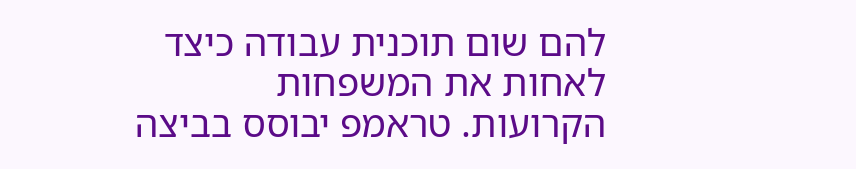להם שום תוכנית עבודה כיצד לאחות את המשפחות הקרועות. טראמפ יבוסס בביצה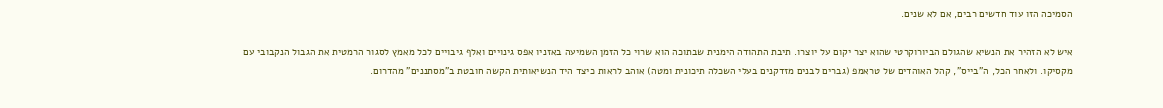הסמיכה הזו עוד חדשים רבים, אם לא שנים.

איש לא הזהיר את הנשיא שהגולם הביורוקרטי שהוא יצר יקום על יוצרו. תיבת התהודה הימנית שבתוכה הוא שרוי כל הזמן השמיעה באזניו אפס גינויים ואלף גיבויים לכל מאמץ לסגור הרמטית את הגבול הנקבובי עם מקסיקו. ולאחר הכל, ה"בייס", קהל האוהדים של טראמפ (גברים לבנים מזדקנים בעלי השכלה תיכונית ומטה) אוהב לראות כיצד היד הנשיאותית הקשה חובטת ב"מסתננים" מהדרום.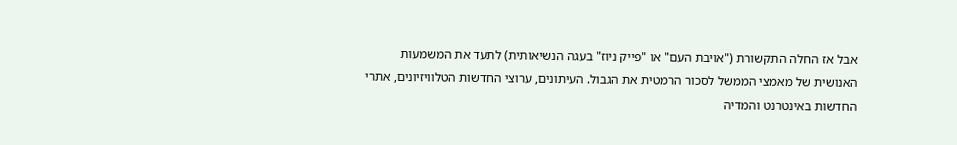אבל אז החלה התקשורת ("אויבת העם" או "פייק ניוז" בעגה הנשיאותית) לתעד את המשמעות האנושית של מאמצי הממשל לסכור הרמטית את הגבול. העיתונים, ערוצי החדשות הטלוויזיונים, אתרי החדשות באינטרנט והמדיה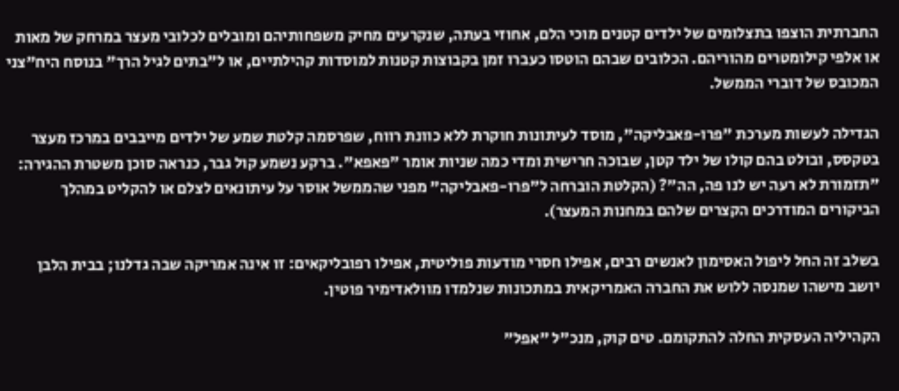החברתית הוצפו בתצלומים של ילדים קטנים מוכי הלם, אחוזי בעתה, שנקרעים מחיק משפחותיהם ומובלים לכלובי מעצר במרחק של מאות או אלפי קילומטרים מהוריהם. הכלובים שבהם הוטסו כעברו זמן בקבוצות קטנות למוסדות קהילתיים, או ל"בתים לגיל הרך" בנוסח היח"צני המכובס של דוברי הממשל.

הגדילה לעשות מערכת "פרו-פאבליקה", מוסד לעיתונות חוקרת ללא כוונת רווח, שפרסמה קלטת שמע של ילדים מייבבים במרכז מעצר בטקסס, ובולט בהם קולו של ילד קטן, שבוכה חרישית ומדי כמה שניות אומר "פאפא". ברקע נשמע קול גבר, כנראה סוכן משטרת ההגירה: "תזמורת לא רעה יש לנו פה, הה"? (הקלטת הוברחה ל"פרו-פאבליקה" מפני שהממשל אוסר על עיתונאים לצלם או להקליט במהלך הביקורים המודרכים הקצרים שלהם במחנות המעצר).

בשלב זה החל ליפול האסימון לאנשים רבים, אפילו חסרי מודעות פוליטית, אפילו רפובליקאים: זו אינה אמריקה שבה גדלנו; בבית הלבן יושב מישהו שמנסה ללוש את החברה האמריקאית במתכונות שנלמדו מוולאדימיר פוטין.

הקהיליה העסקית החלה להתקומם. טים קוק, מנכ"ל "אפל"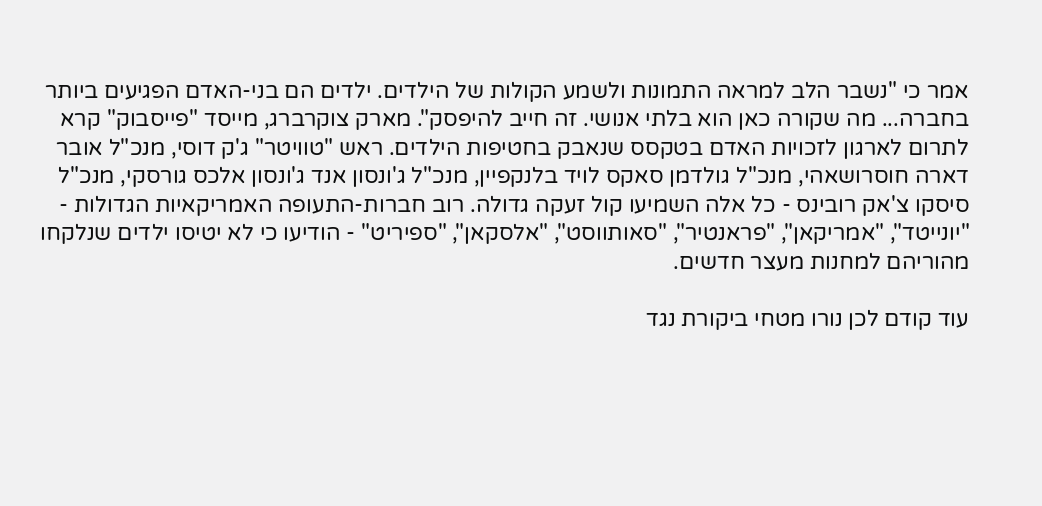אמר כי "נשבר הלב למראה התמונות ולשמע הקולות של הילדים. ילדים הם בני-האדם הפגיעים ביותר בחברה... מה שקורה כאן הוא בלתי אנושי. זה חייב להיפסק". מארק צוקרברג, מייסד "פייסבוק" קרא לתרום לארגון לזכויות האדם בטקסס שנאבק בחטיפות הילדים. ראש "טוויטר" ג'ק דוסי, מנכ"ל אובר דארה חוסרושאהי, מנכ"ל גולדמן סאקס לויד בלנקפיין, מנכ"ל ג'ונסון אנד ג'ונסון אלכס גורסקי, מנכ"ל סיסקו צ'אק רובינס - כל אלה השמיעו קול זעקה גדולה. רוב חברות-התעופה האמריקאיות הגדולות - "יונייטד", "אמריקאן", "פראנטיר", "סאותווסט", "אלסקאן", "ספיריט" - הודיעו כי לא יטיסו ילדים שנלקחו מהוריהם למחנות מעצר חדשים.

עוד קודם לכן נורו מטחי ביקורת נגד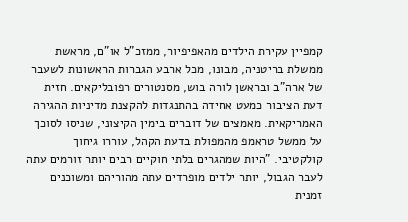קמפיין עקירת הילדים מהאפיפיור, ממזכ"ל או"ם, מראשת ממשלת בריטניה, מבונו, מכל ארבע הגברות הראשונות לשעבר של ארה"ב ובראשן לורה בוש, מסנטורים רפובליקאים. חזית דעת הציבור כמעט אחידה בהתנגדות להקצנת מדיניות ההגירה האמריקאית. מאמצים של דוברים בימין הקיצוני, שניסו לסוכך על ממשל טראמפ מהמפולת בדעת הקהל, עוררו גיחוך קולקטיבי. "היות שמהגרים בלתי חוקיים רבים יותר זורמים עתה לעבר הגבול, יותר ילדים מופרדים עתה מהוריהם ומשוכנים זמנית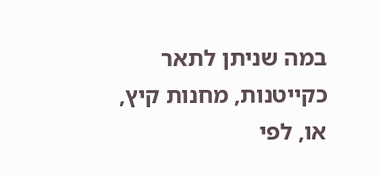במה שניתן לתאר כקייטנות, מחנות קיץ, או, לפי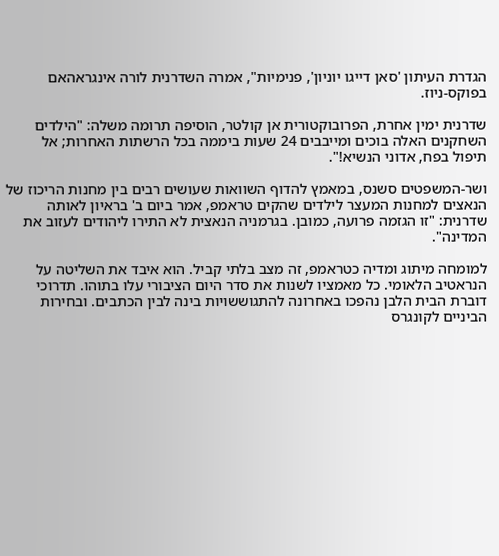הגדרת העיתון 'סאן דייגו יוניון', פנימיות", אמרה השדרנית לורה אינגראהאם בפוקס-ניוז.

שדרנית ימין אחרת, הפרובוקטורית אן קולטר, הוסיפה תרומה משלה: "הילדים השחקנים האלה בוכים ומייבבים 24 שעות ביממה בכל הרשתות האחרות; אל תיפול בפח, אדוני הנשיא!".

ושר-המשפטים סשנס, במאמץ להדוף השוואות שעושים רבים בין מחנות הריכוז של הנאצים למחנות המעצר לילדים שהקים טראמפ, אמר ביום ב' בראיון לאותה שדרנית: "זו הגזמה פרועה, כמובן. בגרמניה הנאצית לא התירו ליהודים לעזוב את המדינה".

למומחה מיתוג ומדיה כטראמפ, זה מצב בלתי קביל. הוא איבד את השליטה על הנראטיב הלאומי. כל מאמציו לשנות את סדר היום הציבורי עלו בתוהו. תדרוכי דוברת הבית הלבן נהפכו באחרונה להתגוששויות בינה לבין הכתבים. ובחירות הביניים לקונגרס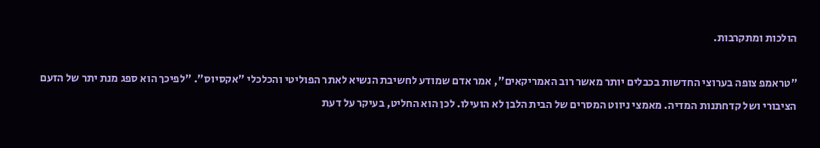הולכות ומתקרבות.

"טראמפ צופה בערוצי החדשות בכבלים יותר מאשר רוב האמריקאים", אמר אדם שמודע לחשיבת הנשיא לאתר הפוליטי והכלכלי "אקסיוס". "לפיכך הוא ספג מנת יתר של הזעם הציבורי ושל קדחתנות המדיה. מאמצי ניווט המסרים של הבית הלבן לא הועילו. לכן הוא החליט, בעיקר על דעת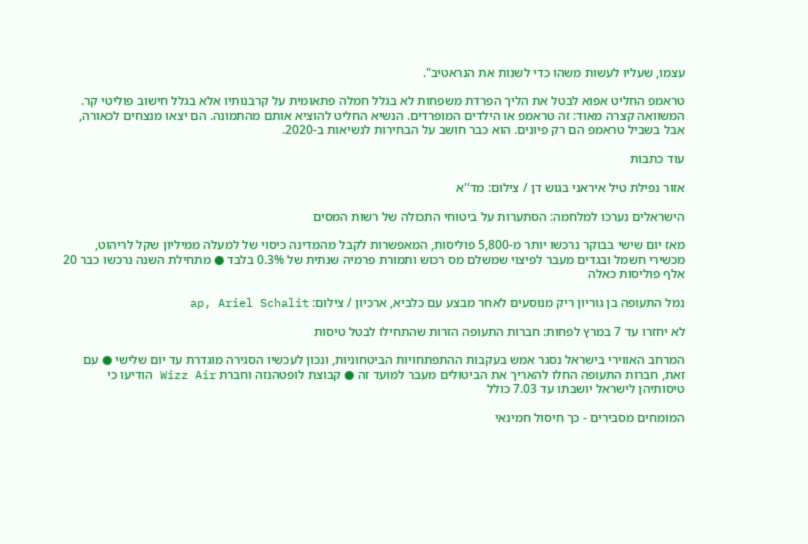עצמו, שעליו לעשות משהו כדי לשנות את הנראטיב".

טראמפ החליט אפוא לבטל את הליך הפרדת משפחות לא בגלל חמלה פתאומית על קרבנותיו אלא בגלל חישוב פוליטי קר. המשוואה קצרה מאוד: זה טראמפ או הילדים המופרדים. הנשיא החליט להוציא אותם מהתמונה. הם יצאו מנצחים לכאורה, אבל בשביל טראמפ הם רק פיונים. הוא כבר חושב על הבחירות לנשיאות ב-2020.

עוד כתבות

אזור נפילת טיל איראני בגוש דן / צילום: מד''א

הישראלים נערכו למלחמה: הסתערות על ביטוחי התכולה של רשות המסים

מאז יום שישי בבוקר נרכשו יותר מ-5,800 פוליסות, המאפשרות לקבל מהמדינה כיסוי של למעלה ממיליון שקל לריהוט, מכשירי חשמל ובגדים מעבר לפיצוי שמשלם מס רכוש ותמורת פרמיה שנתית של 0.3% בלבד ● מתחילת השנה נרכשו כבר 20 אלף פוליסות כאלה

נמל התעופה בן גוריון ריק מנוסעים לאחר מבצע עם כלביא, ארכיון / צילום: ap, Ariel Schalit

לא יחזרו עד 7 במרץ לפחות: חברות התעופה הזרות שהתחילו לבטל טיסות

המרחב האווירי בישראל נסגר אמש בעקבות ההתפתחויות הביטחוניות, ונכון לעכשיו הסגירה מוגדרת עד יום שלישי ● עם זאת, חברות התעופה החלו להאריך את הביטולים מעבר למועד זה ● קבוצת לופטהנזה וחברת Wizz Air הודיעו כי טיסותיהן לישראל יושבתו עד 7.03 כולל

המומחים מסבירים - כך חיסול חמינאי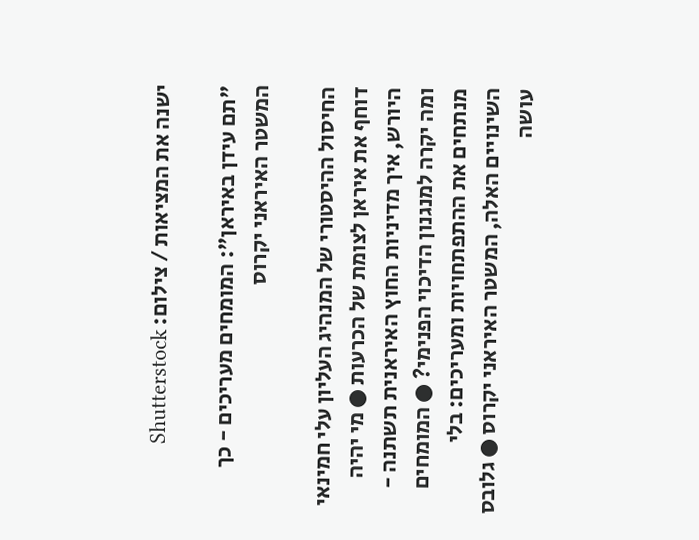ישנה את המציאות / צילום: Shutterstock

"תם עידן באיראן": המומחים מעריכים - כך המשטר האיראני יקרוס

החיסול ההיסטורי של המנהיג העליון עלי חמינאי דוחף את איראן לצומת של הכרעות ● מי יהיה היורש, איך מדיניות החוץ האיראנית תשתנה - ומה יקרה למנגנון הדיכוי הפנימי? ● המומחים מנתחים את ההתפתחויות ומעריכים: בלי השינויים האלה, המשטר האיראני יקרוס ● גלובס עושה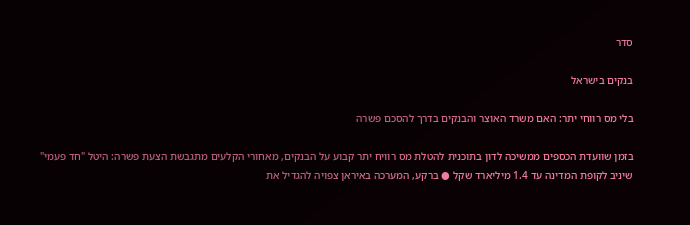סדר

בנקים בישראל

בלי מס רווחי יתר: האם משרד האוצר והבנקים בדרך להסכם פשרה

בזמן שוועדת הכספים ממשיכה לדון בתוכנית להטלת מס רוויח יתר קבוע על הבנקים, מאחורי הקלעים מתגבשת הצעת פשרה: היטל "חד פעמי" שיניב לקופת המדינה עד 1.4 מיליארד שקל ● ברקע, המערכה באיראן צפויה להגדיל את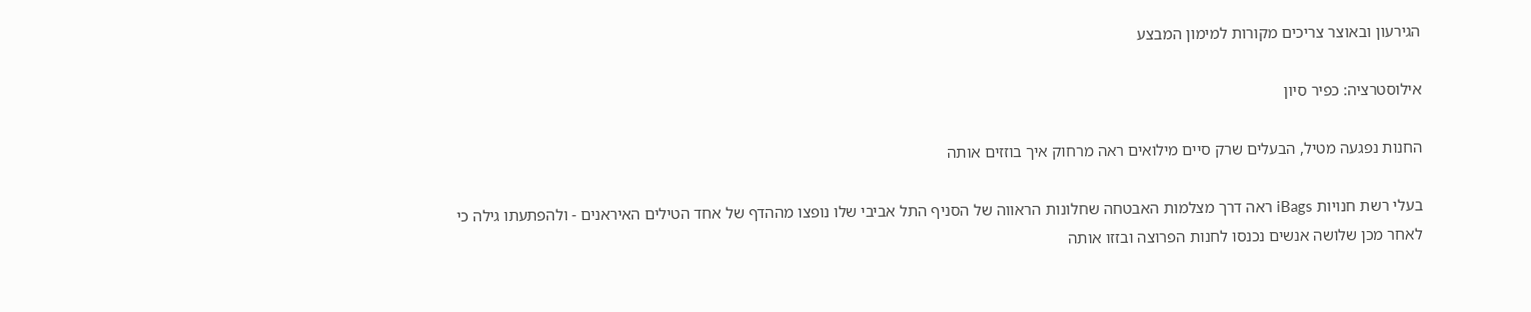הגירעון ובאוצר צריכים מקורות למימון המבצע

אילוסטרציה: כפיר סיון

החנות נפגעה מטיל, הבעלים שרק סיים מילואים ראה מרחוק איך בוזזים אותה

בעלי רשת חנויות iBags ראה דרך מצלמות האבטחה שחלונות הראווה של הסניף התל אביבי שלו נופצו מההדף של אחד הטילים האיראנים - ולהפתעתו גילה כי לאחר מכן שלושה אנשים נכנסו לחנות הפרוצה ובזזו אותה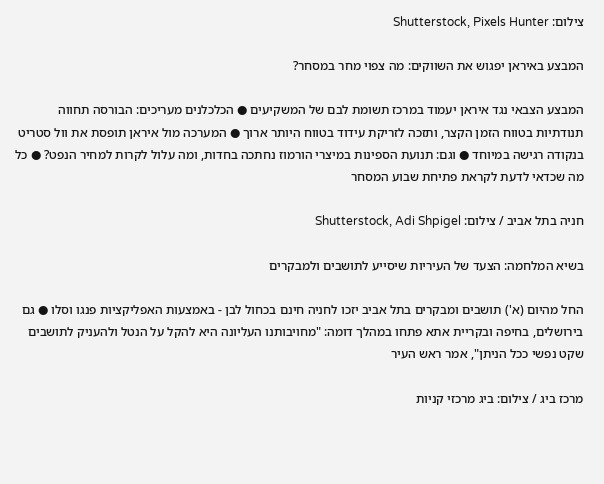צילום: Shutterstock, Pixels Hunter

המבצע באיראן יפגוש את השווקים: מה צפוי מחר במסחר?

המבצע הצבאי נגד איראן יעמוד במרכז תשומת לבם של המשקיעים ● הכלכלנים מעריכים: הבורסה תחווה תנודתיות בטווח הזמן הקצר, ותזכה לזריקת עידוד בטווח היותר ארוך ● המערכה מול איראן תופסת את וול סטריט בנקודה רגישה במיוחד ● וגם: תנועת הספינות במיצרי הורמוז נחתכה בחדות, ומה עלול לקרות למחיר הנפט? ● כל מה שכדאי לדעת לקראת פתיחת שבוע המסחר

חניה בתל אביב / צילום: Shutterstock, Adi Shpigel

בשיא המלחמה: הצעד של העיריות שיסייע לתושבים ולמבקרים

החל מהיום (א') תושבים ומבקרים בתל אביב יזכו לחניה חינם בכחול לבן - באמצעות האפליקציות פנגו וסלו ● גם בירושלים, בחיפה ובקריית אתא פתחו במהלך דומה: "מחויבותנו העליונה היא להקל על הנטל ולהעניק לתושבים שקט נפשי ככל הניתן", אמר ראש העיר

מרכז ביג / צילום: ביג מרכזי קניות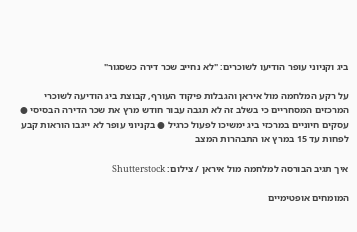ביג וקניוני עופר הודיעו לשוכרים: "לא נחייב שכר דירה כשסגור"

על רקע המלחמה מול איראן והגבלות פיקוד העורף, קבוצת ביג הודיעה לשוכרי המרכזים המסחריים כי בשלב זה לא תגבה עבור חודש מרץ את שכר הדירה הבסיסי ● עסקים חיוניים במרכזי ביג ימשיכו לפעול כרגיל ● בקניוני עופר לא ייגבו הוראות קבע לפחות עד 15 במרץ או התבהרות המצב

איך תגיב הבורסה למלחמה מול איראן / צילום: Shutterstock

המומחים אופטימיים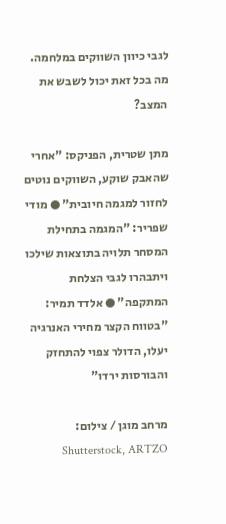לגבי כיוון השווקים במלחמה. מה בכל זאת יכול לשבש את המצב?

מתן שטרית, הפניקס: "אחרי שהאבק שוקע, השווקים נוטים לחזור למגמה חיובית" ● מודי שפריר: "המגמה בתחילת המסחר תלויה בתוצאות שילכו ויתבהרו לגבי הצלחת המתקפה" ● אלדד תמיר: "בטווח הקצר מחירי האנרגיה יעלו, הדולר צפוי להתחזק והבורסות ירדו"

מרחב מוגן / צילום: Shutterstock, ARTZO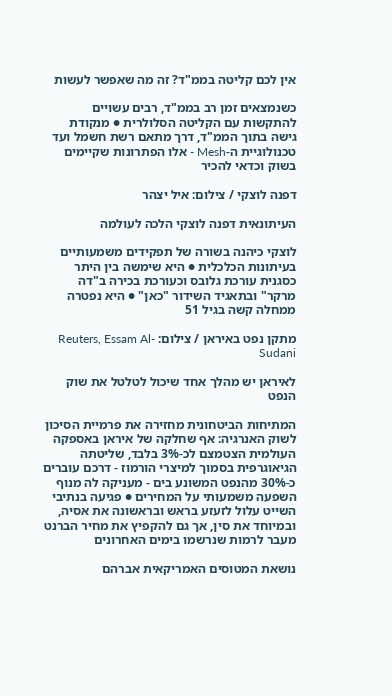אין לכם קליטה בממ"ד? זה מה שאפשר לעשות

כשנמצאים זמן רב בממ"ד, רבים עשויים להתקשות עם הקליטה הסלולרית ● מנקודת גישה בתוך הממ"ד, דרך מתאם רשת חשמל ועד טכנולוגיית ה-Mesh - אלו הפתרונות שקיימים בשוק וכדאי להכיר

דפנה לוצקי / צילום: איל יצהר

העיתונאית דפנה לוצקי הלכה לעולמה

לוצקי כיהנה בשורה של תפקידים משמעותיים בעיתונות הכלכלית ● היא שימשה בין היתר כסגנית עורכת גלובס וכעורכת בכירה ב"דה מרקר" ובתאגיד השידור "כאן" ● היא נפטרה ממחלה קשה בגיל 51

מתקן נפט באיראן / צילום: Reuters, Essam Al-Sudani

לאיראן יש מהלך אחד שיכול לטלטל את שוק הנפט

המתיחות הביטחונית מחזירה את פרמיית הסיכון לשוק האנרגיה: אף שחלקה של איראן באספקה העולמית הצטמצם לכ-3% בלבד, שליטתה הגיאוגרפית בסמוך למיצרי הורמוז - דרכם עוברים כ-30% מהנפט המשונע בים - מעניקה לה מנוף השפעה משמעותי על המחירים ● פגיעה בנתיבי השייט עלול לזעזע בראש ובראשונה את אסיה, ובמיוחד את סין, אך גם להקפיץ את מחיר הברנט מעבר לרמות שנרשמו בימים האחרונים

נושאת המטוסים האמריקאית אברהם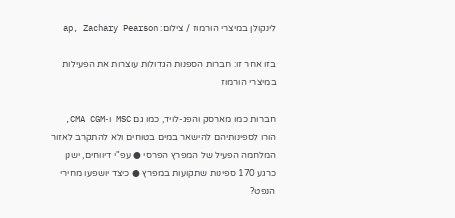לינקולן במיצרי הורמוז / צילום: ap, Zachary Pearson

בזו אחר זו: חברות הספנות הגדולות עוצרות את הפעילות במיצרי הורמוז

חברות כמו מארסק והפג-לויד, כמו גם MSC ו-CMA CGM, הורו לספינותיהם להישאר במים בטוחים ולא להתקרב לאזור המלחמה הפעיל של המפרץ הפרסי ● עפ"י דיווחים, ישנן כרגע 170 ספינות שתקועות במפרץ ● כיצד יושפעו מחירי הנפט?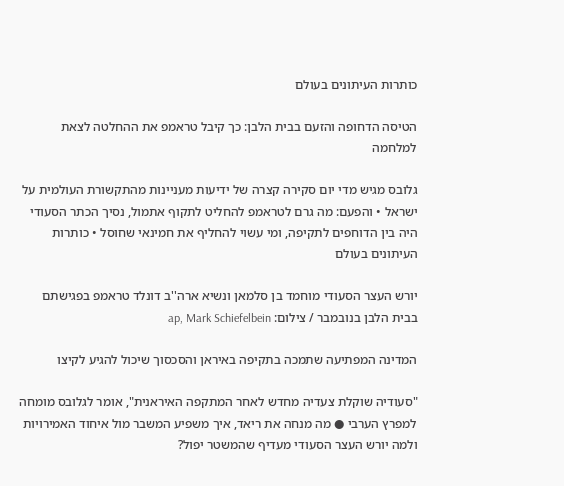כותרות העיתונים בעולם

הטיסה הדחופה והזעם בבית הלבן: כך קיבל טראמפ את ההחלטה לצאת למלחמה

גלובס מגיש מדי יום סקירה קצרה של ידיעות מעניינות מהתקשורת העולמית על ישראל • והפעם: מה גרם לטראמפ להחליט לתקוף אתמול, נסיך הכתר הסעודי היה בין הדוחפים לתקיפה, ומי עשוי להחליף את חמינאי שחוסל • כותרות העיתונים בעולם

יורש העצר הסעודי מוחמד בן סלמאן ונשיא ארה''ב דונלד טראמפ בפגישתם בבית הלבן בנובמבר / צילום: ap, Mark Schiefelbein

המדינה המפתיעה שתמכה בתקיפה באיראן והסכסוך שיכול להגיע לקיצו

"סעודיה שוקלת צעדיה מחדש לאחר המתקפה האיראנית", אומר לגלובס מומחה למפרץ הערבי ● מה מנחה את ריאד, איך משפיע המשבר מול איחוד האמירויות ולמה יורש העצר הסעודי מעדיף שהמשטר יפול?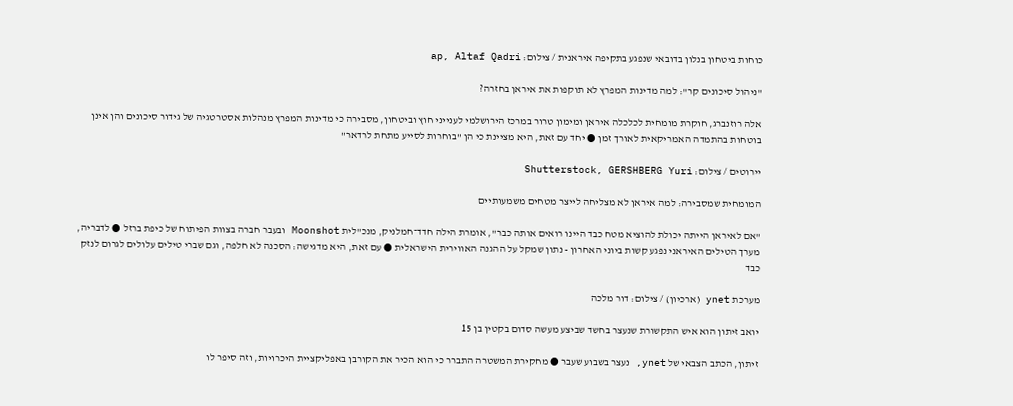כוחות ביטחון בנלון בדובאי שנפגע בתקיפה איראנית / צילום: ap, Altaf Qadri

"ניהול סיכונים קר": למה מדינות המפרץ לא תוקפות את איראן בחזרה?

אלה רוזנברג, חוקרת מומחית לכלכלה איראן ומימון טרור במרכז הירושלמי לענייני חוץ וביטחון, מסבירה כי מדינות המפרץ מנהלות אסטרטגיה של גידור סיכונים והן אינן בוטחות בהתמדה האמריקאית לאורך זמן ● יחד עם זאת, היא מציינת כי הן "בוחרות לסייע מתחת לרדאר"

יירוטים / צילום: Shutterstock, GERSHBERG Yuri

המומחית שמסבירה: למה איראן לא מצליחה לייצר מטחים משמעותיים

"אם לאיראן הייתה יכולת להוציא מטח כבד היינו רואים אותה כבר", אומרת הילה חדד־חמלניק, מנכ"לית Moonshot ובעבר חברה בצוות הפיתוח של כיפת ברזל ● לדבריה, מערך הטילים האיראני נפגע קשות ביוני האחרון - נתון שמקל על ההגנה האווירית הישראלית ● עם זאת, היא מדגישה: הסכנה לא חלפה, וגם שברי טילים עלולים לגרום לנזק כבד

מערכת ynet (ארכיון) / צילום: דור מלכה

יואב זיתון הוא איש התקשורת שנעצר בחשד שביצע מעשה סדום בקטין בן 15

זיתון, הכתב הצבאי של ynet, נעצר בשבוע שעבר ● מחקירת המשטרה התברר כי הוא הכיר את הקורבן באפליקציית היכרויות, וזה סיפר לו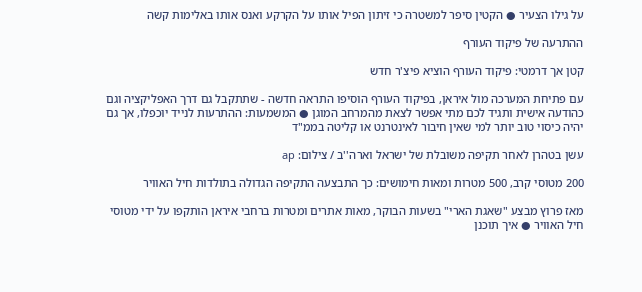על גילו הצעיר ● הקטין סיפר למשטרה כי זיתון הפיל אותו על הקרקע ואנס אותו באלימות קשה

ההתרעה של פיקוד העורף

קטן אך דרמטי: פיקוד העורף הוציא פיצ'ר חדש

עם פתיחת המערכה מול איראן, בפיקוד העורף הוסיפו התראה חדשה - שתתקבל גם דרך האפליקציה וגם כהודעה אישית ותגיד לכם מתי אפשר לצאת מהמרחב המוגן ● המשמעות: ההתרעות לנייד יוכפלו, אך גם יהיה כיסוי טוב יותר למי שאין חיבור לאינטרנט או קליטה בממ"ד

עשן בטהרן לאחר תקיפה משובלת של ישראל וארה''ב / צילום: ap

200 מטוסי קרב, 500 מטרות ומאות חימושים: כך התבצעה התקיפה הגדולה בתולדות חיל האוויר

מאז פרוץ מבצע "שאגת הארי" בשעות הבוקר, מאות אתרים ומטרות ברחבי איראן הותקפו על ידי מטוסי חיל האוויר ● איך תוכנן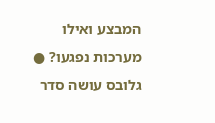המבצע ואילו מערכות נפגעו? ● גלובס עושה סדר